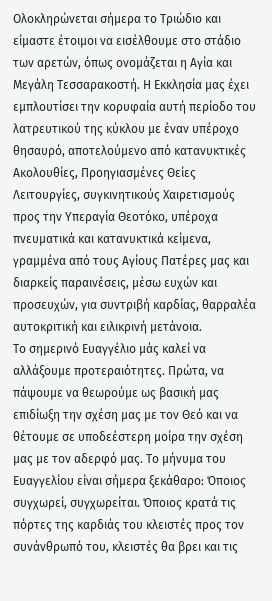Ολοκληρώνεται σήμερα το Τριώδιο και είμαστε έτοιμοι να εισέλθουμε στο στάδιο των αρετών, όπως ονομάζεται η Αγία και Μεγάλη Τεσσαρακοστή. Η Εκκλησία μας έχει εμπλουτίσει την κορυφαία αυτή περίοδο του λατρευτικού της κύκλου με έναν υπέροχο θησαυρό, αποτελούμενο από κατανυκτικές Ακολουθίες, Προηγιασμένες Θείες Λειτουργίες, συγκινητικούς Χαιρετισμούς προς την Υπεραγία Θεοτόκο, υπέροχα πνευματικά και κατανυκτικά κείμενα, γραμμένα από τους Αγίους Πατέρες μας και διαρκείς παραινέσεις, μέσω ευχών και προσευχών, για συντριβή καρδίας, θαρραλέα αυτοκριτική και ειλικρινή μετάνοια.
Το σημερινό Ευαγγέλιο μάς καλεί να αλλάξουμε προτεραιότητες. Πρώτα, να πάψουμε να θεωρούμε ως βασική μας επιδίωξη την σχέση μας με τον Θεό και να θέτουμε σε υποδεέστερη μοίρα την σχέση μας με τον αδερφό μας. Το μήνυμα του Ευαγγελίου είναι σήμερα ξεκάθαρο: Όποιος συγχωρεί, συγχωρείται. Όποιος κρατά τις πόρτες της καρδιάς του κλειστές προς τον συνάνθρωπό του, κλειστές θα βρει και τις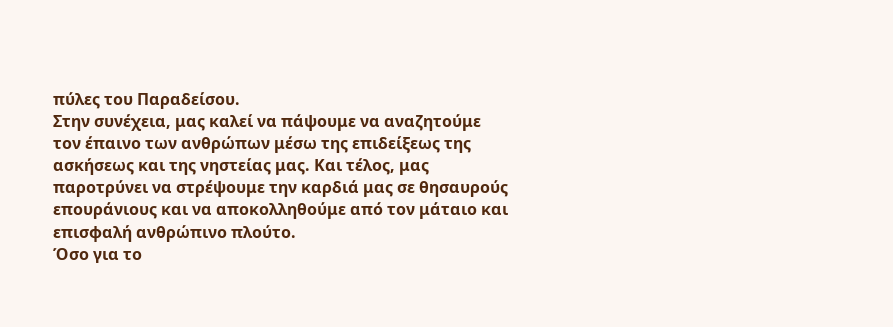πύλες του Παραδείσου.
Στην συνέχεια, μας καλεί να πάψουμε να αναζητούμε τον έπαινο των ανθρώπων μέσω της επιδείξεως της ασκήσεως και της νηστείας μας. Και τέλος, μας παροτρύνει να στρέψουμε την καρδιά μας σε θησαυρούς επουράνιους και να αποκολληθούμε από τον μάταιο και επισφαλή ανθρώπινο πλούτο.
Όσο για το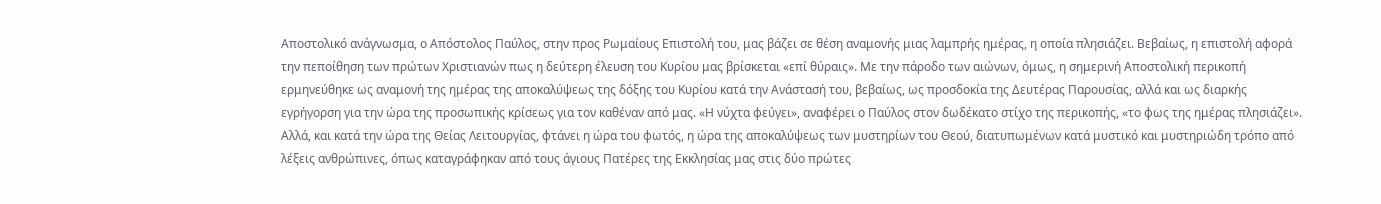Αποστολικό ανάγνωσμα, ο Απόστολος Παύλος, στην προς Ρωμαίους Επιστολή του, μας βάζει σε θέση αναμονής μιας λαμπρής ημέρας, η οποία πλησιάζει. Βεβαίως, η επιστολή αφορά την πεποίθηση των πρώτων Χριστιανών πως η δεύτερη έλευση του Κυρίου μας βρίσκεται «επί θύραις». Με την πάροδο των αιώνων, όμως, η σημερινή Αποστολική περικοπή ερμηνεύθηκε ως αναμονή της ημέρας της αποκαλύψεως της δόξης του Κυρίου κατά την Ανάστασή του, βεβαίως, ως προσδοκία της Δευτέρας Παρουσίας, αλλά και ως διαρκής εγρήγορση για την ώρα της προσωπικής κρίσεως για τον καθέναν από μας. «Η νύχτα φεύγει», αναφέρει ο Παύλος στον δωδέκατο στίχο της περικοπής, «το φως της ημέρας πλησιάζει».
Αλλά, και κατά την ώρα της Θείας Λειτουργίας, φτάνει η ώρα του φωτός, η ώρα της αποκαλύψεως των μυστηρίων του Θεού, διατυπωμένων κατά μυστικό και μυστηριώδη τρόπο από λέξεις ανθρώπινες, όπως καταγράφηκαν από τους άγιους Πατέρες της Εκκλησίας μας στις δύο πρώτες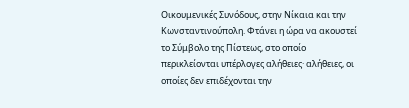Οικουμενικές Συνόδους, στην Νίκαια και την Κωνσταντινούπολη. Φτάνει η ώρα να ακουστεί το Σύμβολο της Πίστεως, στο οποίο περικλείονται υπέρλογες αλήθειες· αλήθειες, οι οποίες δεν επιδέχονται την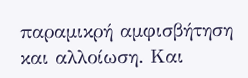παραμικρή αμφισβήτηση και αλλοίωση. Και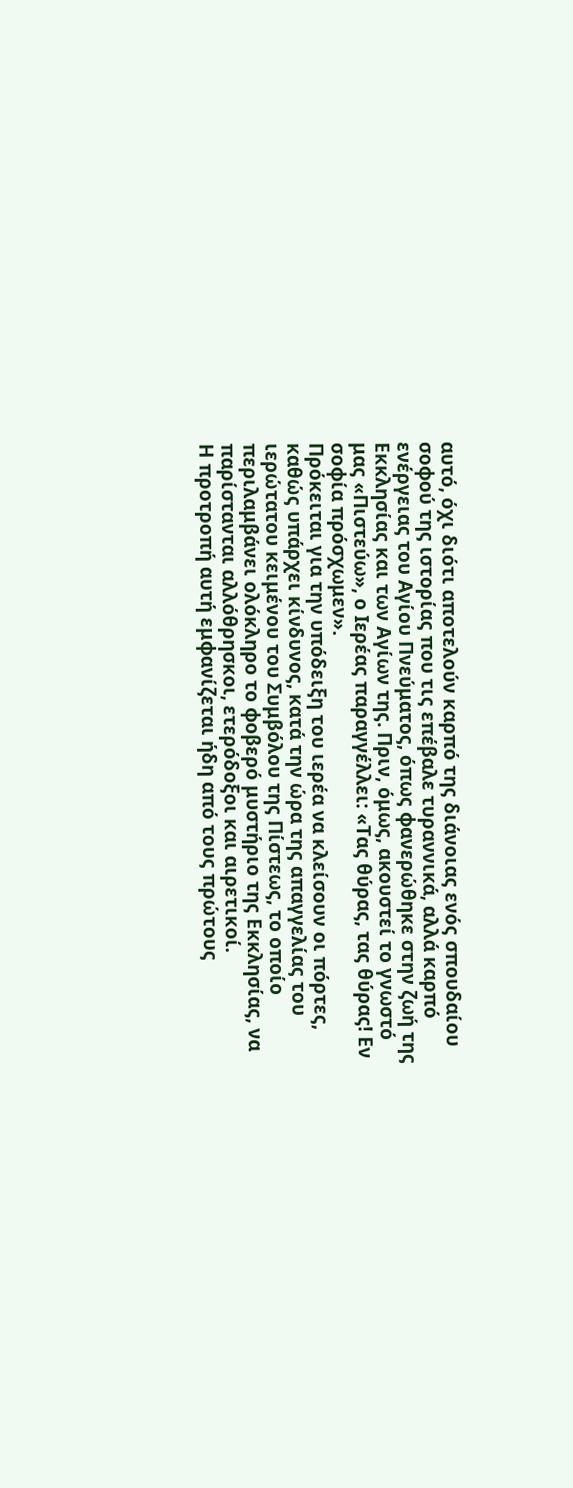αυτό, όχι διότι αποτελούν καρπό της διάνοιας ενός σπουδαίου σοφού της ιστορίας που τις επέβαλε τυραννικά, αλλά καρπό ενέργειας του Αγίου Πνεύματος, όπως φανερώθηκε στην ζωή της Εκκλησίας και των Αγίων της. Πριν, όμως, ακουστεί το γνωστό μας «Πιστεύω», ο Ιερέας παραγγέλλει: «Τας θύρας, τας θύρας! Εν σοφία πρόσχωμεν».
Πρόκειται για την υπόδειξη του ιερέα να κλείσουν οι πόρτες, καθώς υπάρχει κίνδυνος, κατά την ώρα της απαγγελίας του ιερώτατου κειμένου του Συμβόλου της Πίστεως, το οποίο περιλαμβάνει ολόκληρο το φοβερό μυστήριο της Εκκλησίας, να παρίστανται αλλόθρησκοι, ετερόδοξοι και αιρετικοί.
Η προτροπή αυτή εμφανίζεται ήδη από τους πρώτους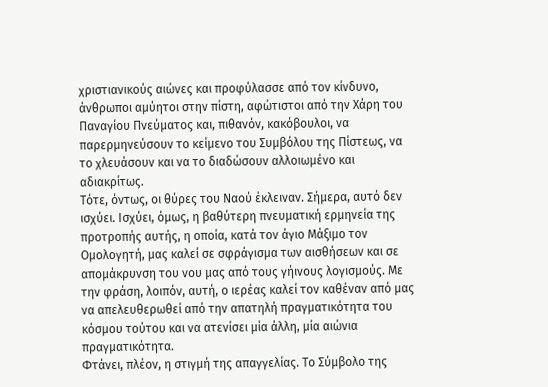χριστιανικούς αιώνες και προφύλασσε από τον κίνδυνο, άνθρωποι αμύητοι στην πίστη, αφώτιστοι από την Χάρη του Παναγίου Πνεύματος και, πιθανόν, κακόβουλοι, να παρερμηνεύσουν το κείμενο του Συμβόλου της Πίστεως, να το χλευάσουν και να το διαδώσουν αλλοιωμένο και αδιακρίτως.
Τότε, όντως, οι θύρες του Ναού έκλειναν. Σήμερα, αυτό δεν ισχύει. Ισχύει, όμως, η βαθύτερη πνευματική ερμηνεία της προτροπής αυτής, η οποία, κατά τον άγιο Μάξιμο τον Ομολογητή, μας καλεί σε σφράγισμα των αισθήσεων και σε απομάκρυνση του νου μας από τους γήινους λογισμούς. Με την φράση, λοιπόν, αυτή, ο ιερέας καλεί τον καθέναν από μας να απελευθερωθεί από την απατηλή πραγματικότητα του κόσμου τούτου και να ατενίσει μία άλλη, μία αιώνια πραγματικότητα.
Φτάνει, πλέον, η στιγμή της απαγγελίας. Το Σύμβολο της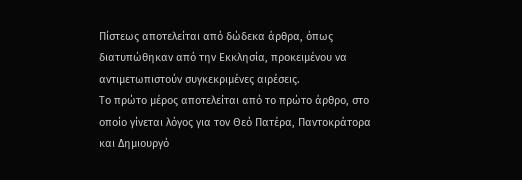Πίστεως αποτελείται από δώδεκα άρθρα, όπως διατυπώθηκαν από την Εκκλησία, προκειμένου να αντιμετωπιστούν συγκεκριμένες αιρέσεις.
Το πρώτο μέρος αποτελείται από το πρώτο άρθρο, στο οποίο γίνεται λόγος για τον Θεό Πατέρα, Παντοκράτορα και Δημιουργό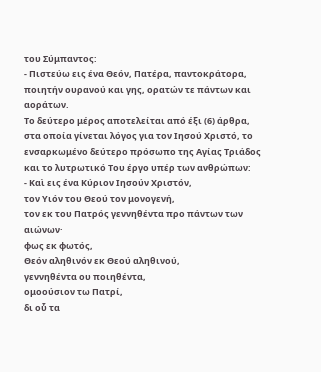του Σύμπαντος:
- Πιστεύω εις ένα Θεόν, Πατέρα, παντοκράτορα,
ποιητήν ουρανού και γης, ορατών τε πάντων και αοράτων.
Το δεύτερο μέρος αποτελείται από έξι (6) άρθρα, στα οποία γίνεται λόγος για τον Ιησού Χριστό, το ενσαρκωμένο δεύτερο πρόσωπο της Αγίας Τριάδος και το λυτρωτικό Του έργο υπέρ των ανθρώπων:
- Καὶ εις ένα Κύριον Ιησούν Χριστόν,
τον Υιόν του Θεού τον μονογενή,
τον εκ του Πατρός γεννηθέντα προ πάντων των αιώνων·
φως εκ φωτός,
Θεόν αληθινόν εκ Θεού αληθινού,
γεννηθέντα ου ποιηθέντα,
ομοούσιον τω Πατρί,
δι οὗ τα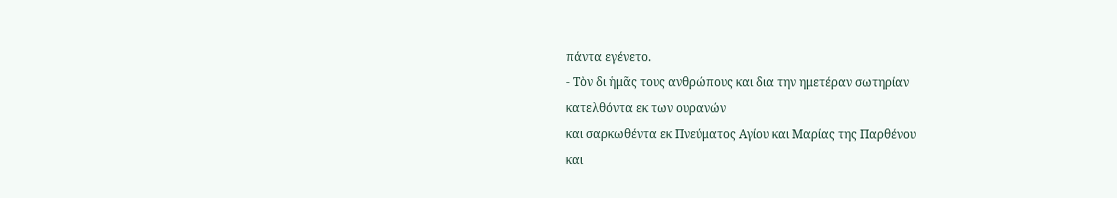πάντα εγένετο.
- Τὸν δι ἡμᾶς τους ανθρώπους και δια την ημετέραν σωτηρίαν
κατελθόντα εκ των ουρανών
και σαρκωθέντα εκ Πνεύματος Αγίου και Μαρίας της Παρθένου
και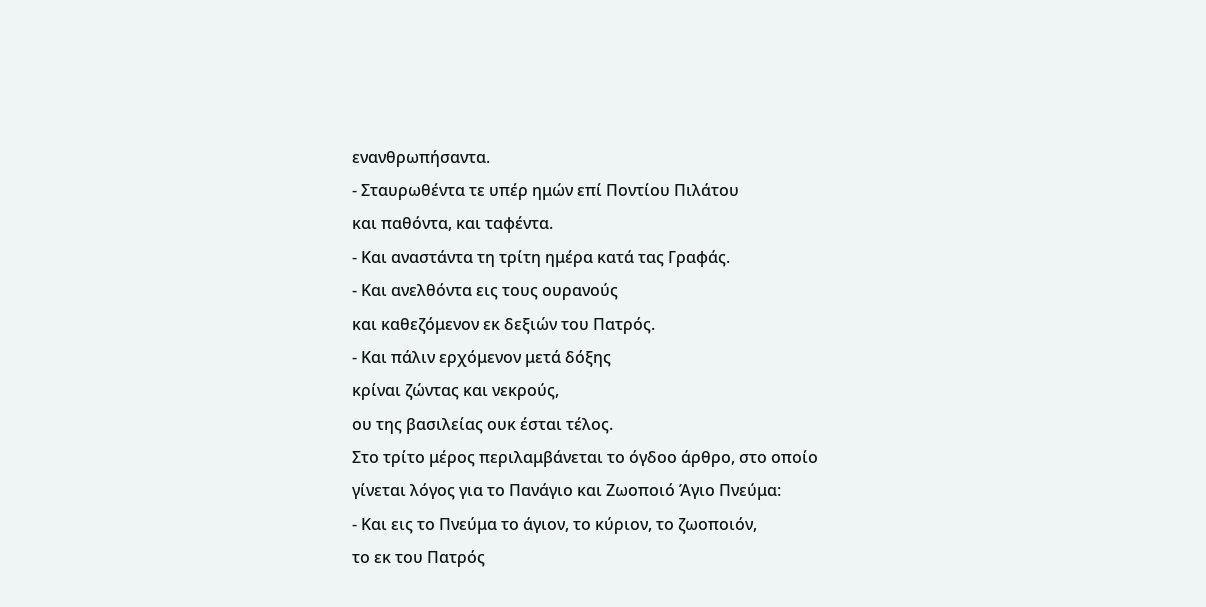ενανθρωπήσαντα.
- Σταυρωθέντα τε υπέρ ημών επί Ποντίου Πιλάτου
και παθόντα, και ταφέντα.
- Και αναστάντα τη τρίτη ημέρα κατά τας Γραφάς.
- Και ανελθόντα εις τους ουρανούς
και καθεζόμενον εκ δεξιών του Πατρός.
- Και πάλιν ερχόμενον μετά δόξης
κρίναι ζώντας και νεκρούς,
ου της βασιλείας ουκ έσται τέλος.
Στο τρίτο μέρος περιλαμβάνεται το όγδοο άρθρο, στο οποίο γίνεται λόγος για το Πανάγιο και Ζωοποιό Άγιο Πνεύμα:
- Και εις το Πνεύμα το άγιον, το κύριον, το ζωοποιόν,
το εκ του Πατρός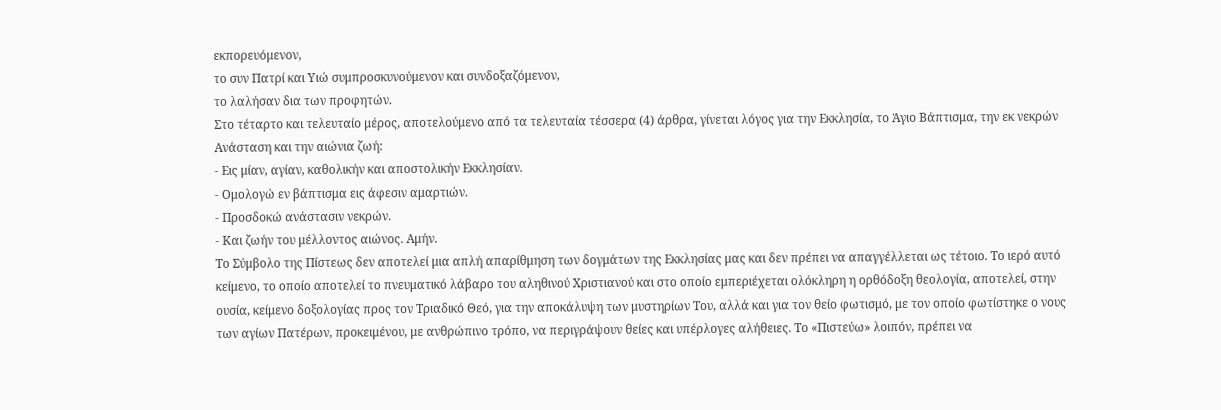εκπορευόμενον,
το συν Πατρί και Υιώ συμπροσκυνούμενον και συνδοξαζόμενον,
το λαλήσαν δια των προφητών.
Στο τέταρτο και τελευταίο μέρος, αποτελούμενο από τα τελευταία τέσσερα (4) άρθρα, γίνεται λόγος για την Εκκλησία, το Άγιο Βάπτισμα, την εκ νεκρών Ανάσταση και την αιώνια ζωή:
- Εις μίαν, αγίαν, καθολικήν και αποστολικήν Εκκλησίαν.
- Ομολογώ εν βάπτισμα εις άφεσιν αμαρτιών.
- Προσδοκώ ανάστασιν νεκρών.
- Και ζωήν του μέλλοντος αιώνος. Αμήν.
Το Σύμβολο της Πίστεως δεν αποτελεί μια απλή απαρίθμηση των δογμάτων της Εκκλησίας μας και δεν πρέπει να απαγγέλλεται ως τέτοιο. Το ιερό αυτό κείμενο, το οποίο αποτελεί το πνευματικό λάβαρο του αληθινού Χριστιανού και στο οποίο εμπεριέχεται ολόκληρη η ορθόδοξη θεολογία, αποτελεί, στην ουσία, κείμενο δοξολογίας προς τον Τριαδικό Θεό, για την αποκάλυψη των μυστηρίων Του, αλλά και για τον θείο φωτισμό, με τον οποίο φωτίστηκε ο νους των αγίων Πατέρων, προκειμένου, με ανθρώπινο τρόπο, να περιγράψουν θείες και υπέρλογες αλήθειες. Το «Πιστεύω» λοιπόν, πρέπει να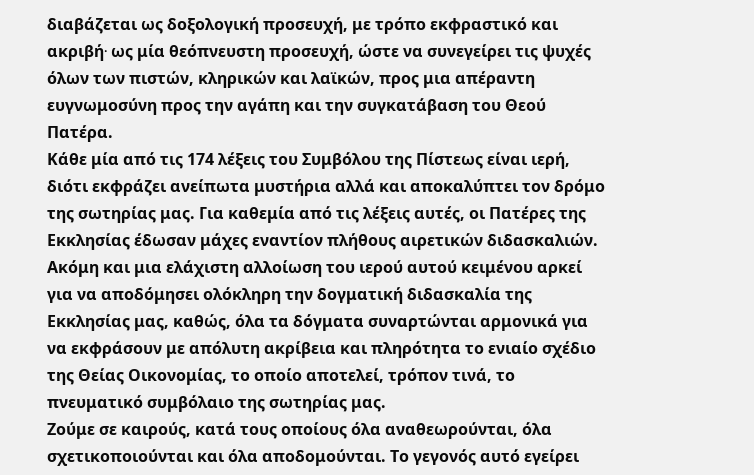διαβάζεται ως δοξολογική προσευχή, με τρόπο εκφραστικό και ακριβή∙ ως μία θεόπνευστη προσευχή, ώστε να συνεγείρει τις ψυχές όλων των πιστών, κληρικών και λαϊκών, προς μια απέραντη ευγνωμοσύνη προς την αγάπη και την συγκατάβαση του Θεού Πατέρα.
Κάθε μία από τις 174 λέξεις του Συμβόλου της Πίστεως είναι ιερή, διότι εκφράζει ανείπωτα μυστήρια αλλά και αποκαλύπτει τον δρόμο της σωτηρίας μας. Για καθεμία από τις λέξεις αυτές, οι Πατέρες της Εκκλησίας έδωσαν μάχες εναντίον πλήθους αιρετικών διδασκαλιών. Ακόμη και μια ελάχιστη αλλοίωση του ιερού αυτού κειμένου αρκεί για να αποδόμησει ολόκληρη την δογματική διδασκαλία της Εκκλησίας μας, καθώς, όλα τα δόγματα συναρτώνται αρμονικά για να εκφράσουν με απόλυτη ακρίβεια και πληρότητα το ενιαίο σχέδιο της Θείας Οικονομίας, το οποίο αποτελεί, τρόπον τινά, το πνευματικό συμβόλαιο της σωτηρίας μας.
Ζούμε σε καιρούς, κατά τους οποίους όλα αναθεωρούνται, όλα σχετικοποιούνται και όλα αποδομούνται. Το γεγονός αυτό εγείρει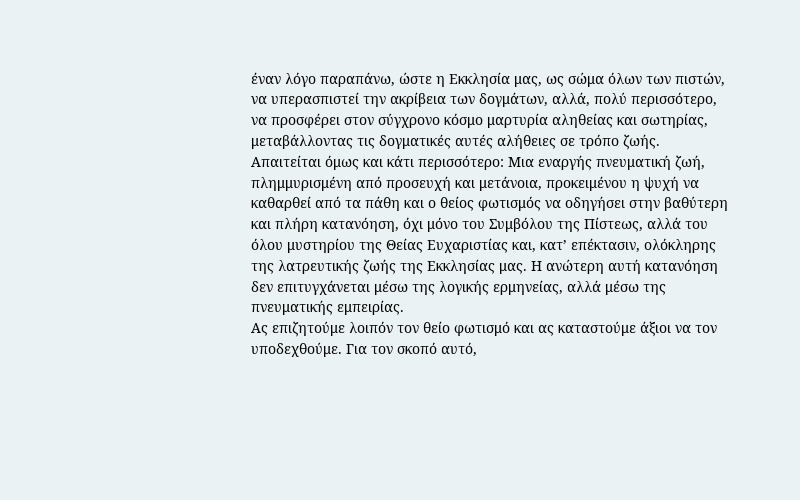έναν λόγο παραπάνω, ώστε η Εκκλησία μας, ως σώμα όλων των πιστών, να υπερασπιστεί την ακρίβεια των δογμάτων, αλλά, πολύ περισσότερο, να προσφέρει στον σύγχρονο κόσμο μαρτυρία αληθείας και σωτηρίας, μεταβάλλοντας τις δογματικές αυτές αλήθειες σε τρόπο ζωής.
Απαιτείται όμως και κάτι περισσότερο: Μια εναργής πνευματική ζωή, πλημμυρισμένη από προσευχή και μετάνοια, προκειμένου η ψυχή να καθαρθεί από τα πάθη και ο θείος φωτισμός να οδηγήσει στην βαθύτερη και πλήρη κατανόηση, όχι μόνο του Συμβόλου της Πίστεως, αλλά του όλου μυστηρίου της Θείας Ευχαριστίας και, κατ’ επέκτασιν, ολόκληρης της λατρευτικής ζωής της Εκκλησίας μας. Η ανώτερη αυτή κατανόηση δεν επιτυγχάνεται μέσω της λογικής ερμηνείας, αλλά μέσω της πνευματικής εμπειρίας.
Ας επιζητούμε λοιπόν τον θείο φωτισμό και ας καταστούμε άξιοι να τον υποδεχθούμε. Για τον σκοπό αυτό,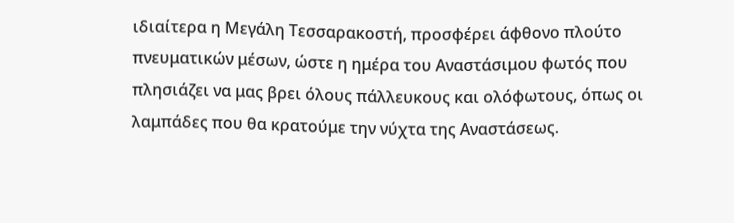ιδιαίτερα η Μεγάλη Τεσσαρακοστή, προσφέρει άφθονο πλούτο πνευματικών μέσων, ώστε η ημέρα του Αναστάσιμου φωτός που πλησιάζει να μας βρει όλους πάλλευκους και ολόφωτους, όπως οι λαμπάδες που θα κρατούμε την νύχτα της Αναστάσεως.